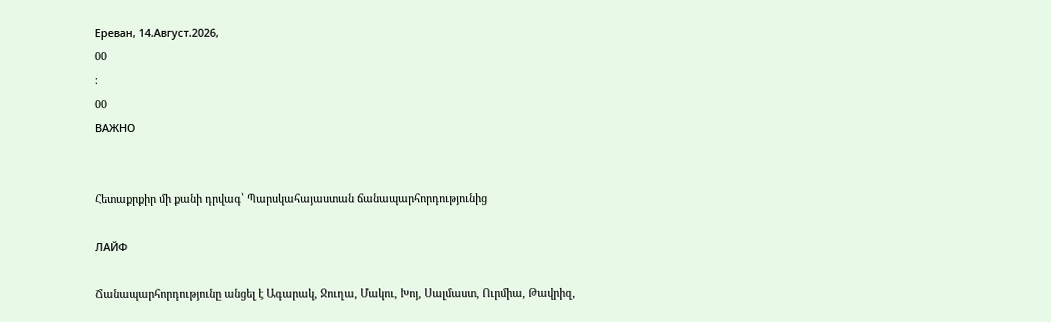Ереван, 14.Август.2026,
00
:
00
ВАЖНО


Հետաքրքիր մի քանի դրվագ՝ Պարսկահայաստան ճանապարհորդությունից

ЛАЙФ

Ճանապարհորդությունը անցել է Ագարակ, Ջուղա, Մակու, Խոյ, Սալմաստ, Ուրմիա, Թավրիզ,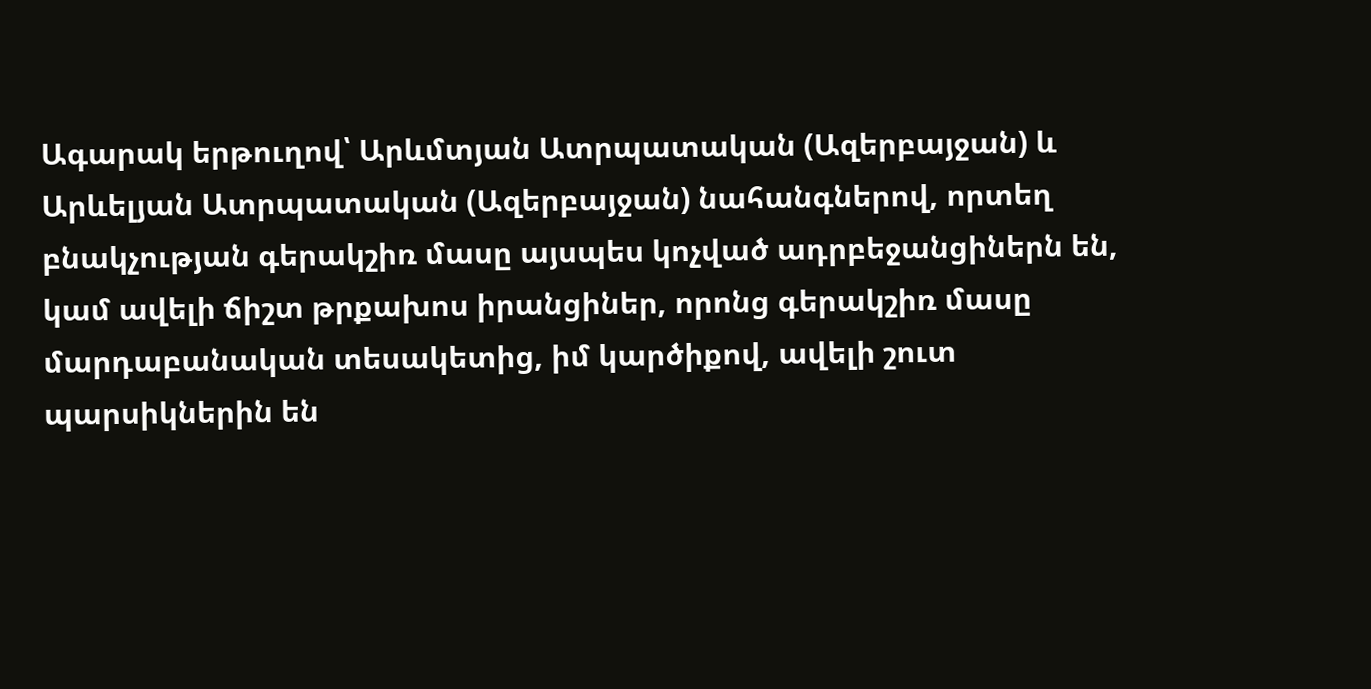Ագարակ երթուղով՝ Արևմտյան Ատրպատական (Ազերբայջան) և Արևելյան Ատրպատական (Ազերբայջան) նահանգներով, որտեղ բնակչության գերակշիռ մասը այսպես կոչված ադրբեջանցիներն են, կամ ավելի ճիշտ թրքախոս իրանցիներ, որոնց գերակշիռ մասը  մարդաբանական տեսակետից, իմ կարծիքով, ավելի շուտ պարսիկներին են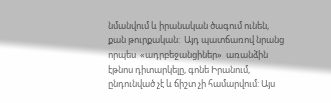նմանվում և իրանական ծագում ունեն, քան թուրքական:  Այդ պատճառով նրանց որպես  «ադրբեջանցիներ»  առանձին էթնոս դիտարկելը, գոնե Իրանում, ընդունված չէ և ճիշտ չի համարվում: Այս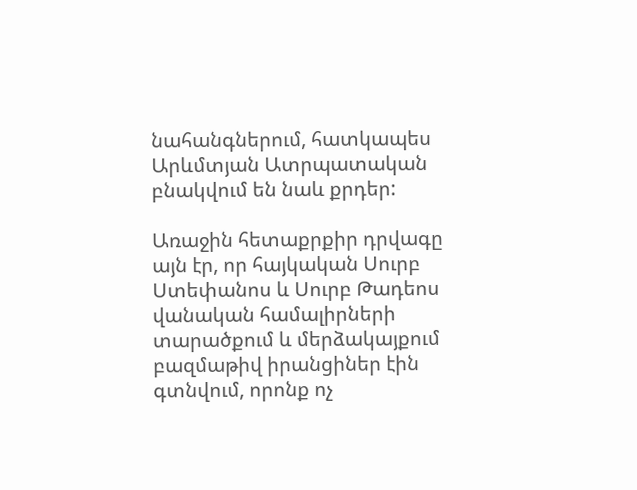նահանգներում, հատկապես Արևմտյան Ատրպատական բնակվում են նաև քրդեր:

Առաջին հետաքրքիր դրվագը այն էր, որ հայկական Սուրբ Ստեփանոս և Սուրբ Թադեոս վանական համալիրների տարածքում և մերձակայքում բազմաթիվ իրանցիներ էին գտնվում, որոնք ոչ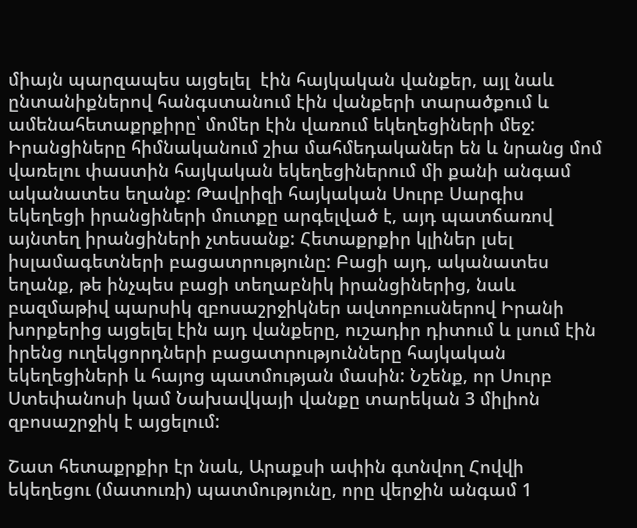միայն պարզապես այցելել  էին հայկական վանքեր, այլ նաև ընտանիքներով հանգստանում էին վանքերի տարածքում և ամենահետաքրքիրը՝ մոմեր էին վառում եկեղեցիների մեջ: Իրանցիները հիմնականում շիա մահմեդականեր են և նրանց մոմ վառելու փաստին հայկական եկեղեցիներում մի քանի անգամ ականատես եղանք: Թավրիզի հայկական Սուրբ Սարգիս եկեղեցի իրանցիների մուտքը արգելված է, այդ պատճառով այնտեղ իրանցիների չտեսանք: Հետաքրքիր կլիներ լսել իսլամագետների բացատրությունը: Բացի այդ, ականատես եղանք, թե ինչպես բացի տեղաբնիկ իրանցիներից, նաև բազմաթիվ պարսիկ զբոսաշրջիկներ ավտոբուսներով Իրանի խորքերից այցելել էին այդ վանքերը, ուշադիր դիտում և լսում էին իրենց ուղեկցորդների բացատրությունները հայկական եկեղեցիների և հայոց պատմության մասին: Նշենք, որ Սուրբ Ստեփանոսի կամ Նախավկայի վանքը տարեկան 3 միլիոն զբոսաշրջիկ է այցելում:

Շատ հետաքրքիր էր նաև, Արաքսի ափին գտնվող Հովվի եկեղեցու (մատուռի) պատմությունը, որը վերջին անգամ 1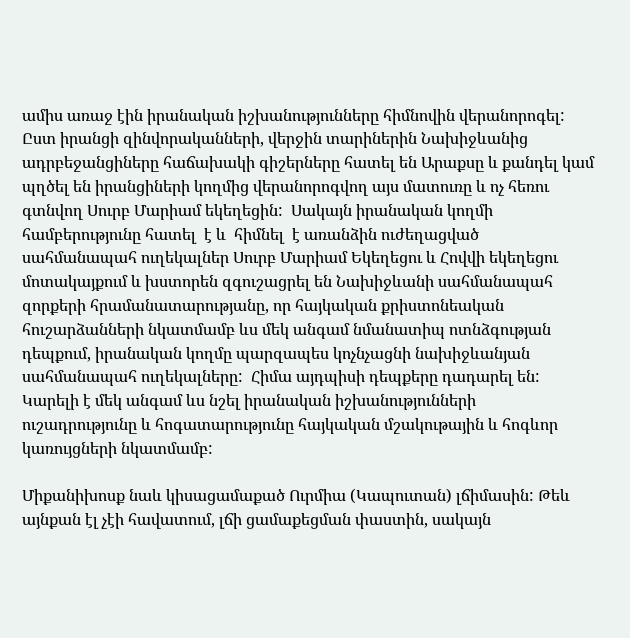ամիս առաջ էին իրանական իշխանությունները հիմնովին վերանորոգել: Ըստ իրանցի զինվորականների, վերջին տարիներին Նախիջևանից ադրբեջանցիները հաճախակի գիշերները հատել են Արաքսը և քանդել կամ պղծել են իրանցիների կողմից վերանորոգվող այս մատուռը և ոչ հեռու գտնվող Սուրբ Մարիամ եկեղեցին:  Սակայն իրանական կողմի համբերությունը հատել  է և  հիմնել  է առանձին ուժեղացված սահմանապահ ուղեկալներ Սուրբ Մարիամ Եկեղեցու և Հովվի եկեղեցու մոտակայքում և խստորեն զգուշացրել են Նախիջևանի սահմանապահ զորքերի հրամանատարությանը, որ հայկական քրիստոնեական հուշարձանների նկատմամբ ևս մեկ անգամ նմանատիպ ոտնձգության դեպքում, իրանական կողմը պարզապես կոչնչացնի նախիջևանյան սահմանապահ ուղեկալները:  Հիմա այդպիսի դեպքերը դադարել են: Կարելի է մեկ անգամ ևս նշել իրանական իշխանությունների ուշադրությունը և հոգատարությունը հայկական մշակութային և հոգևոր կառույցների նկատմամբ:

Միքանիխոսք նաև կիսացամաքած Ուրմիա (Կապուտան) լճիմասին: Թեև այնքան էլ չէի հավատում, լճի ցամաքեցման փաստին, սակայն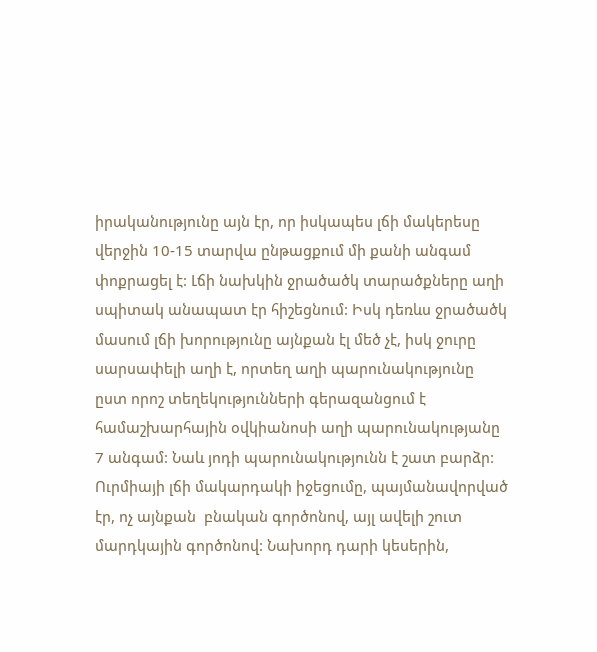իրականությունը այն էր, որ իսկապես լճի մակերեսը վերջին 10-15 տարվա ընթացքում մի քանի անգամ փոքրացել է: Լճի նախկին ջրածածկ տարածքները աղի սպիտակ անապատ էր հիշեցնում: Իսկ դեռևս ջրածածկ մասում լճի խորությունը այնքան էլ մեծ չէ, իսկ ջուրը սարսափելի աղի է, որտեղ աղի պարունակությունը ըստ որոշ տեղեկությունների գերազանցում է համաշխարհային օվկիանոսի աղի պարունակությանը 7 անգամ: Նաև յոդի պարունակությունն է շատ բարձր: Ուրմիայի լճի մակարդակի իջեցումը, պայմանավորված էր, ոչ այնքան  բնական գործոնով, այլ ավելի շուտ մարդկային գործոնով: Նախորդ դարի կեսերին,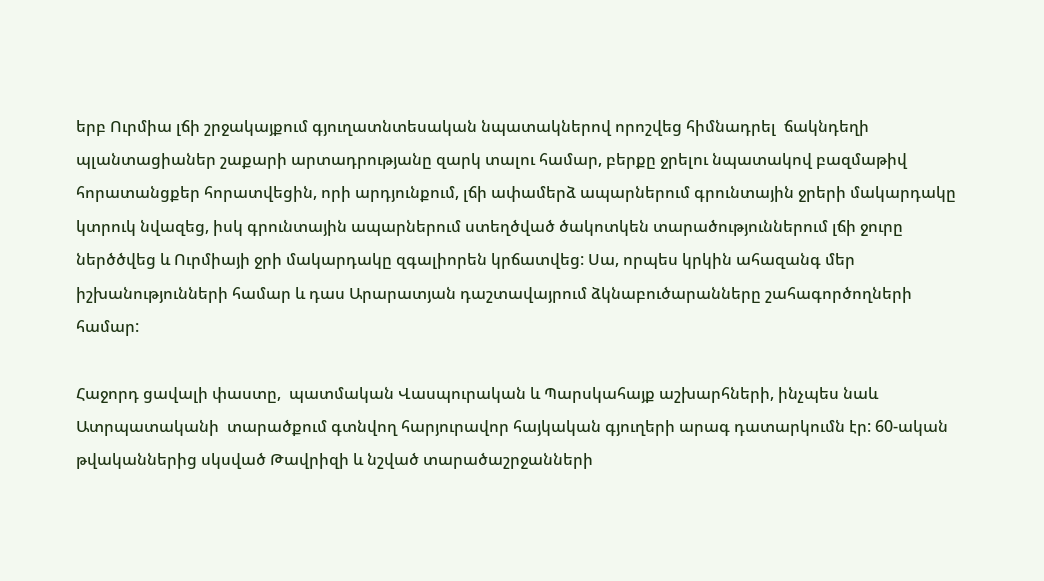երբ Ուրմիա լճի շրջակայքում գյուղատնտեսական նպատակներով որոշվեց հիմնադրել  ճակնդեղի պլանտացիաներ շաքարի արտադրությանը զարկ տալու համար, բերքը ջրելու նպատակով բազմաթիվ հորատանցքեր հորատվեցին, որի արդյունքում, լճի ափամերձ ապարներում գրունտային ջրերի մակարդակը կտրուկ նվազեց, իսկ գրունտային ապարներում ստեղծված ծակոտկեն տարածություններում լճի ջուրը ներծծվեց և Ուրմիայի ջրի մակարդակը զգալիորեն կրճատվեց: Սա, որպես կրկին ահազանգ մեր իշխանությունների համար և դաս Արարատյան դաշտավայրում ձկնաբուծարանները շահագործողների համար:

Հաջորդ ցավալի փաստը,  պատմական Վասպուրական և Պարսկահայք աշխարհների, ինչպես նաև Ատրպատականի  տարածքում գտնվող հարյուրավոր հայկական գյուղերի արագ դատարկումն էր: 60-ական թվականներից սկսված Թավրիզի և նշված տարածաշրջանների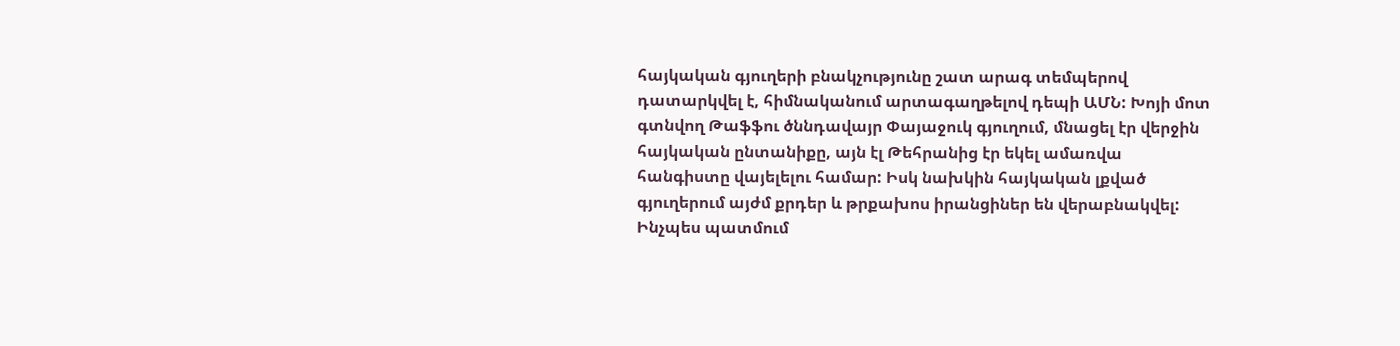հայկական գյուղերի բնակչությունը շատ արագ տեմպերով դատարկվել է, հիմնականում արտագաղթելով դեպի ԱՄՆ: Խոյի մոտ գտնվող Թաֆֆու ծննդավայր Փայաջուկ գյուղում, մնացել էր վերջին հայկական ընտանիքը, այն էլ Թեհրանից էր եկել ամառվա հանգիստը վայելելու համար: Իսկ նախկին հայկական լքված գյուղերում այժմ քրդեր և թրքախոս իրանցիներ են վերաբնակվել: Ինչպես պատմում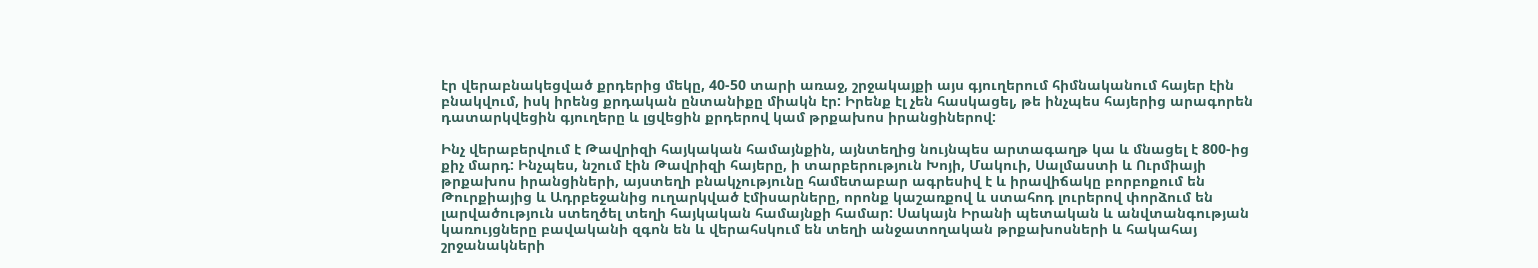էր վերաբնակեցված քրդերից մեկը, 40-50 տարի առաջ, շրջակայքի այս գյուղերում հիմնականում հայեր էին բնակվում, իսկ իրենց քրդական ընտանիքը միակն էր: Իրենք էլ չեն հասկացել, թե ինչպես հայերից արագորեն դատարկվեցին գյուղերը և լցվեցին քրդերով կամ թրքախոս իրանցիներով:

Ինչ վերաբերվում է Թավրիզի հայկական համայնքին, այնտեղից նույնպես արտագաղթ կա և մնացել է 800-ից քիչ մարդ: Ինչպես, նշում էին Թավրիզի հայերը, ի տարբերություն Խոյի, Մակուի, Սալմաստի և Ուրմիայի թրքախոս իրանցիների, այստեղի բնակչությունը համետաբար ագրեսիվ է և իրավիճակը բորբոքում են Թուրքիայից և Ադրբեջանից ուղարկված էմիսարները, որոնք կաշառքով և ստահոդ լուրերով փորձում են լարվածություն ստեղծել տեղի հայկական համայնքի համար: Սակայն Իրանի պետական և անվտանգության կառույցները բավականի զգոն են և վերահսկում են տեղի անջատողական թրքախոսների և հակահայ շրջանակների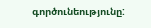գործունեությունը: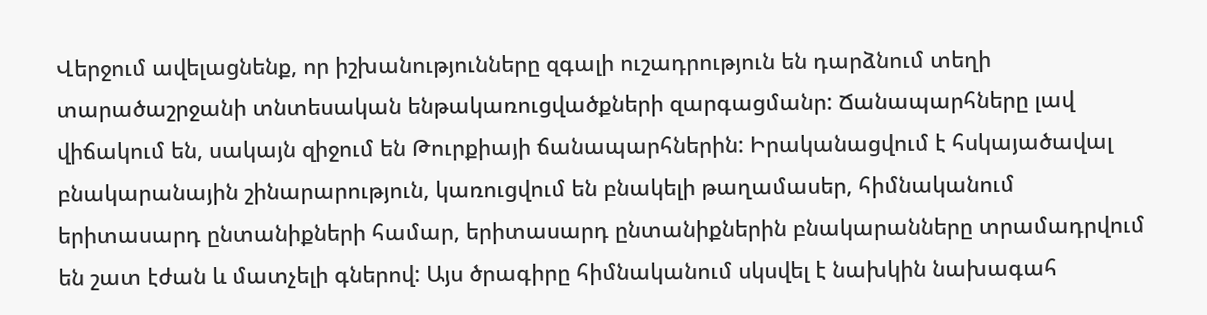Վերջում ավելացնենք, որ իշխանությունները զգալի ուշադրություն են դարձնում տեղի տարածաշրջանի տնտեսական ենթակառուցվածքների զարգացմանր: Ճանապարհները լավ վիճակում են, սակայն զիջում են Թուրքիայի ճանապարհներին: Իրականացվում է հսկայածավալ բնակարանային շինարարություն, կառուցվում են բնակելի թաղամասեր, հիմնականում երիտասարդ ընտանիքների համար, երիտասարդ ընտանիքներին բնակարանները տրամադրվում են շատ էժան և մատչելի գներով: Այս ծրագիրը հիմնականում սկսվել է նախկին նախագահ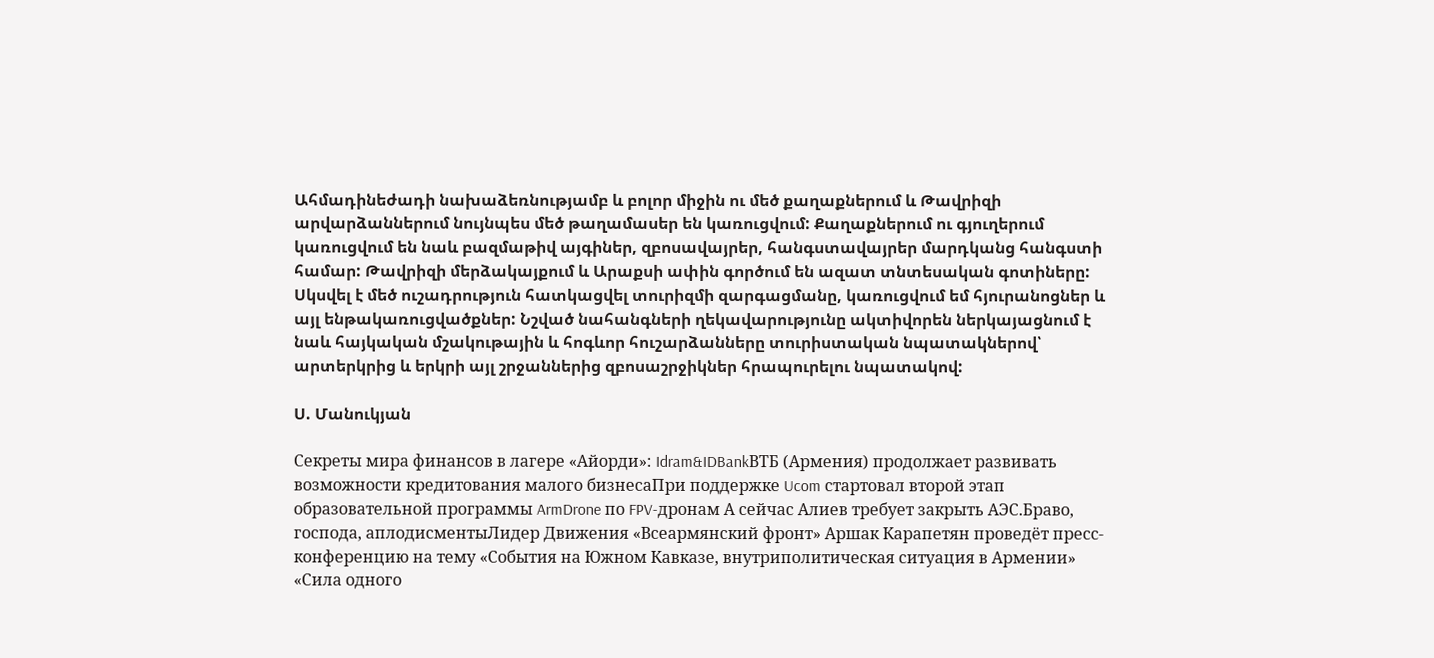Ահմադինեժադի նախաձեռնությամբ և բոլոր միջին ու մեծ քաղաքներում և Թավրիզի արվարձաններում նույնպես մեծ թաղամասեր են կառուցվում: Քաղաքներում ու գյուղերում կառուցվում են նաև բազմաթիվ այգիներ, զբոսավայրեր, հանգստավայրեր մարդկանց հանգստի համար: Թավրիզի մերձակայքում և Արաքսի ափին գործում են ազատ տնտեսական գոտիները: Սկսվել է մեծ ուշադրություն հատկացվել տուրիզմի զարգացմանը, կառուցվում եմ հյուրանոցներ և այլ ենթակառուցվածքներ: Նշված նահանգների ղեկավարությունը ակտիվորեն ներկայացնում է նաև հայկական մշակութային և հոգևոր հուշարձանները տուրիստական նպատակներով՝ արտերկրից և երկրի այլ շրջաններից զբոսաշրջիկներ հրապուրելու նպատակով:

Ս. Մանուկյան

Секреты мира финансов в лагере «Айорди»: Idram&IDBankВТБ (Армения) продолжает развивать возможности кредитования малого бизнесаПри поддержке Ucom стартовал второй этап образовательной программы ArmDrone по FPV-дронам А сейчас Алиев требует закрыть АЭС.Браво, господа, аплодисментыЛидер Движения «Всеармянский фронт» Аршак Карапетян проведёт пресс-конференцию на тему «События на Южном Кавказе, внутриполитическая ситуация в Армении» «Сила одного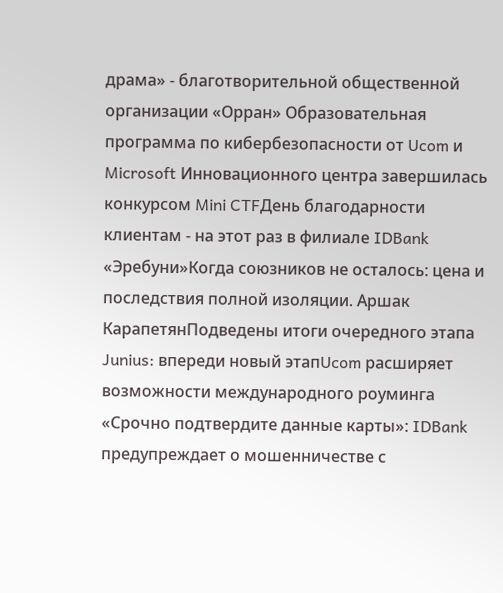драма» - благотворительной общественной организации «Орран» Образовательная программа по кибербезопасности от Ucom и Microsoft Инновационного центра завершилась конкурсом Mini CTFДень благодарности клиентам - на этот раз в филиале IDBank «Эребуни»Когда союзников не осталось: цена и последствия полной изоляции. Аршак КарапетянПодведены итоги очередного этапа Junius: впереди новый этапUcom расширяет возможности международного роуминга «Срочно подтвердите данные карты»: IDBank предупреждает о мошенничестве с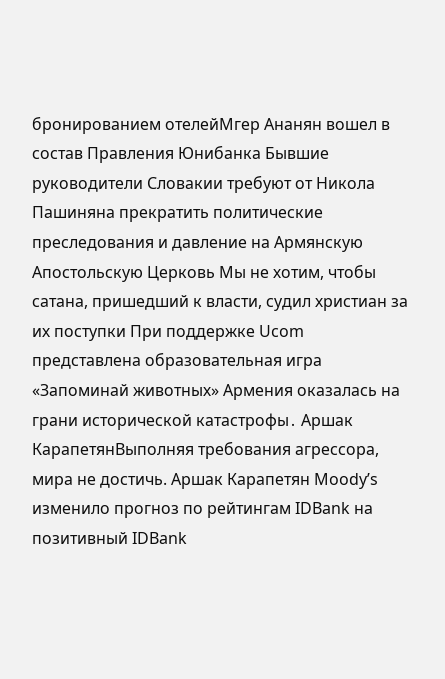бронированием отелейМгер Ананян вошел в состав Правления Юнибанка Бывшие руководители Словакии требуют от Никола Пашиняна прекратить политические преследования и давление на Армянскую Апостольскую Церковь Мы не хотим, чтобы сатана, пришедший к власти, судил христиан за их поступки При поддержке Ucom представлена образовательная игра «Запоминай животных» Армения оказалась на грани исторической катастрофы․ Аршак КарапетянВыполняя требования агрессора, мира не достичь. Аршак Карапетян Moody’s изменило прогноз по рейтингам IDBank на позитивный IDBank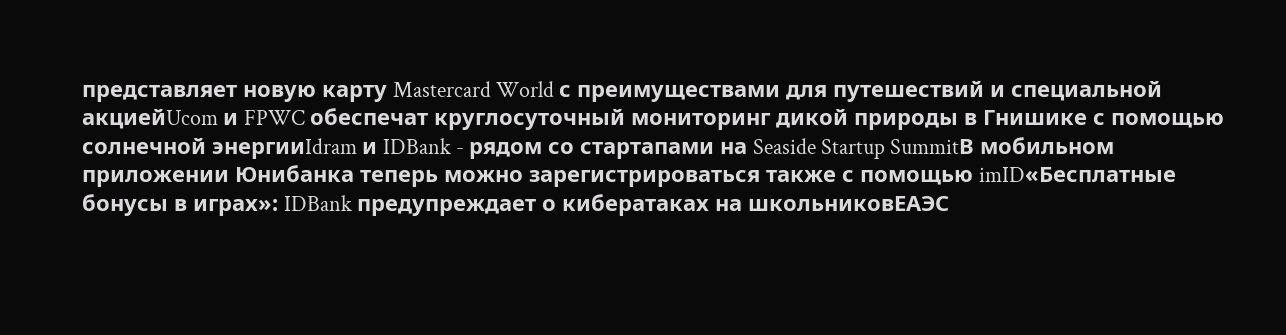представляет новую карту Mastercard World с преимуществами для путешествий и специальной акциейUcom и FPWC обеспечат круглосуточный мониторинг дикой природы в Гнишике с помощью солнечной энергииIdram и IDBank - рядом со стартапами на Seaside Startup SummitВ мобильном приложении Юнибанка теперь можно зарегистрироваться также с помощью imID«Бесплатные бонусы в играх»: IDBank предупреждает о кибератаках на школьниковЕАЭС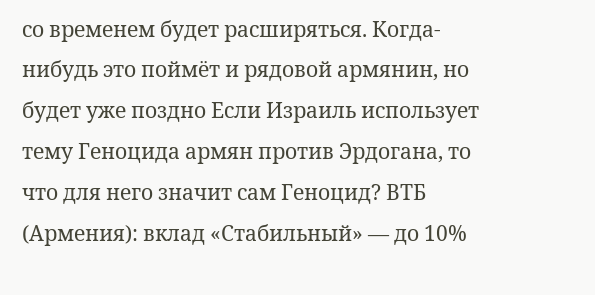со временем будет расширяться. Когда-нибудь это поймёт и рядовой армянин, но будет уже поздно Если Израиль использует тему Геноцида армян против Эрдогана, то что для него значит сам Геноцид? ВТБ (Армения): вклад «Стабильный» — до 10%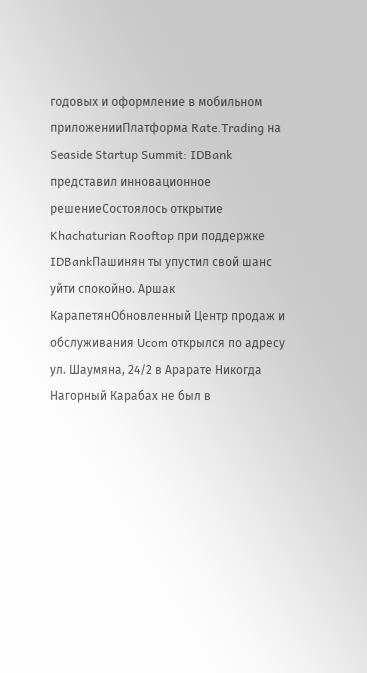годовых и оформление в мобильном приложенииПлатформа Rate.Trading на Seaside Startup Summit: IDBank представил инновационное решениеСостоялось открытие Khachaturian Rooftop при поддержке IDBankПашинян ты упустил свой шанс уйти спокойно. Аршак КарапетянОбновленный Центр продаж и обслуживания Ucom открылся по адресу ул. Шаумяна, 24/2 в Арарате Никогда Нагорный Карабах не был в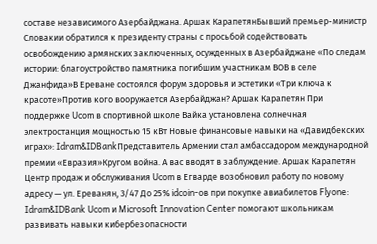составе независимого Азербайджана. Аршак КарапетянБывший премьер-министр Словакии обратился к президенту страны с просьбой содействовать освобождению армянских заключенных, осужденных в Азербайджане «По следам истории: благоустройство памятника погибшим участникам ВОВ в селе Джанфида»В Ереване состоялся форум здоровья и эстетики «Три ключа к красоте»Против кого вооружается Азербайджан? Аршак Карапетян При поддержке Ucom в спортивной школе Вайка установлена солнечная электростанция мощностью 15 кВт Новые финансовые навыки на «Давидбекских играх»: Idram&IDBankПредставитель Армении стал амбассадором международной премии «Евразия»Кругом война. А вас вводят в заблуждение. Аршак Карапетян Центр продаж и обслуживания Ucom в Егварде возобновил работу по новому адресу — ул. Ереванян, 3/47 До 25% idcoin-ов при покупке авиабилетов Flyone: Idram&IDBank Ucom и Microsoft Innovation Center помогают школьникам развивать навыки кибербезопасности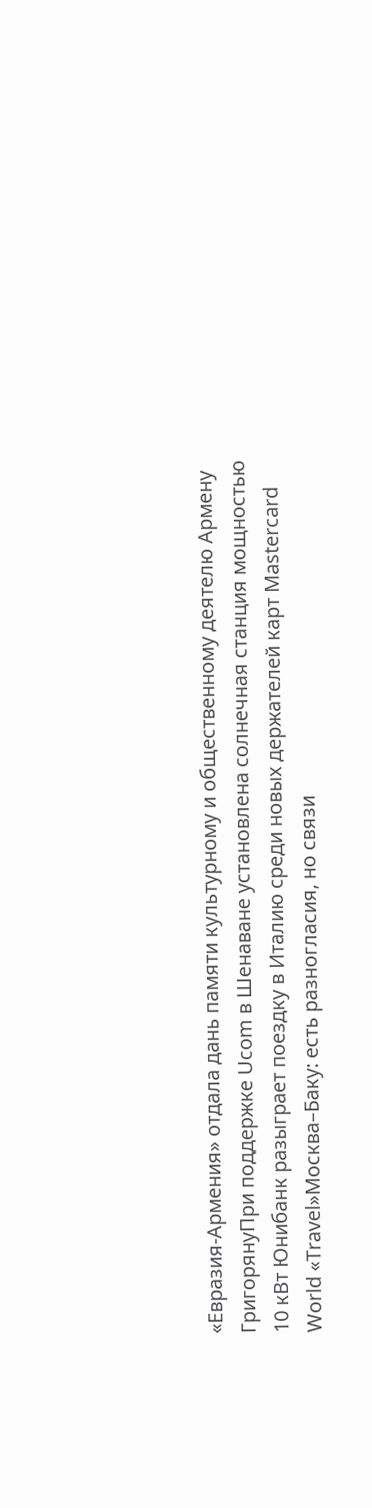«Евразия-Армения» отдала дань памяти культурному и общественному деятелю Армену ГригорянуПри поддержке Ucom в Шенаване установлена солнечная станция мощностью 10 кВт Юнибанк разыграет поездку в Италию среди новых держателей карт Mastercard World «Travel»Москва–Баку: есть разногласия, но связи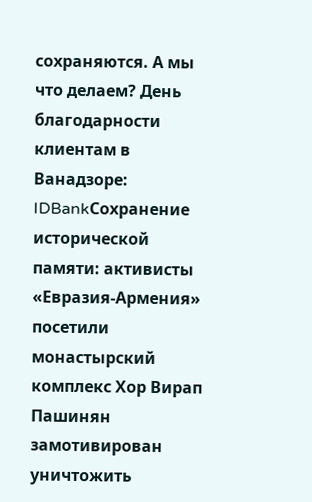сохраняются. А мы что делаем? День благодарности клиентам в Ванадзоре: IDBankСохранение исторической памяти: активисты «Евразия-Армения» посетили монастырский комплекс Хор Вирап Пашинян замотивирован уничтожить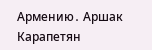Армению․ Аршак Карапетян